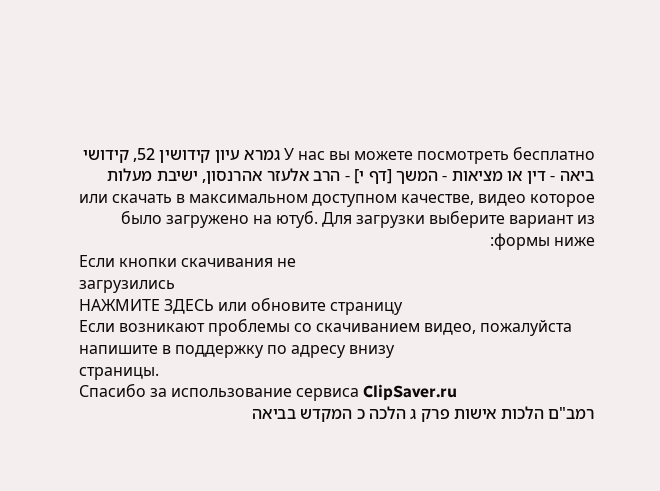У нас вы можете посмотреть бесплатно גמרא עיון קידושין 52, קידושי ביאה - דין או מציאות - המשך [דף י] - הרב אלעזר אהרנסון, ישיבת מעלות или скачать в максимальном доступном качестве, видео которое было загружено на ютуб. Для загрузки выберите вариант из формы ниже:
Если кнопки скачивания не
загрузились
НАЖМИТЕ ЗДЕСЬ или обновите страницу
Если возникают проблемы со скачиванием видео, пожалуйста напишите в поддержку по адресу внизу
страницы.
Спасибо за использование сервиса ClipSaver.ru
רמב"ם הלכות אישות פרק ג הלכה כ המקדש בביאה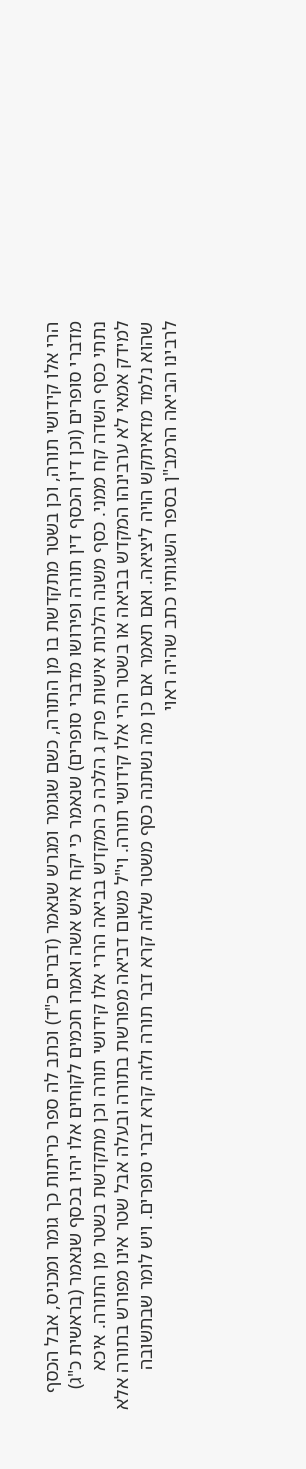הרי אלו קידושי תורה, וכן בשטר מתקדשת בו מן התורה, כשם שגומר ומגרש שנאמר (דברים כ"ד) וכתב לה ספר כריתות כך גומר ומכניס, אבל הכסף מדברי סופרים (וכן דין הכסף דין תורה ופירושו מדברי סופרים) שנאמר כי יקח איש אשה ואמרו חכמים לקוחים אלו יהיו בכסף שנאמר (בראשית כ"ג) נתתי כסף השדה קח ממני. כסף משנה הלכות אישות פרק ג הלכה כ המקדש בביאה הררי אלו קידושי תורה וכן מתקדשת בשטר מן התורה. איכא למידק אמאי לא ערבינהו המקדש בביאה או בשטר הרי אלו קידושי תורה. וי"ל משום דביאה מפורשת בתורה ובעלה אבל שטר אינו מפורש בתורה אלא שהוא נלמד מדאיתקש הויה ליציאה. ואם תאמר אם כן מה נשתנה כסף משטר שלזה קרא דבר תורה ולזה קרא דברי סופרים. ויש לומר שבתשובה לרבינו הביאה הרמב"ן בספר השגותיו כתב שהיה ראוי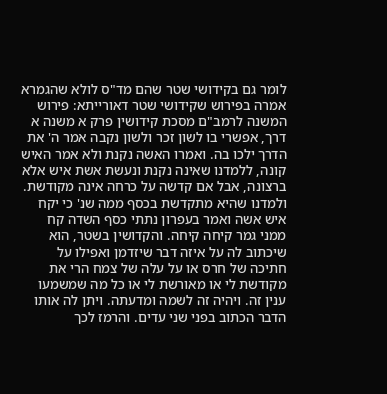לומר גם בקידושי שטר שהם מד"ס לולא שהגמרא אמרה בפירוש שקידושי שטר דאורייתא: פירוש המשנה לרמב"ם מסכת קידושין פרק א משנה א דרך, אפשרי בו לשון זכר ולשון נקבה אמר ה' את הדרך ילכו בה. ואמרו האשה נקנת ולא אמר האיש קונה, ללמדנו שאינה נקנת ונעשת אשת איש אלא ברצונה, אבל אם קדשה על כרחה אינה מקודשת. ולמדנו שהיא מתקדשת בכסף ממה שנ' כי יקח איש אשה ואמר בעפרון נתתי כסף השדה קח ממני גמר קיחה קיחה. והקדושין בשטר, הוא שיכתוב לה על איזה דבר שיזדמן ואפילו על חתיכה של חרס או על עלה של צמח הרי את מקודשת לי או מאורשת לי או כל מה שמשמעו ענין זה. ויהיה זה לשמה ומדעתה. ויתן לה אותו הדבר הכתוב בפני שני עדים. והרמז לכך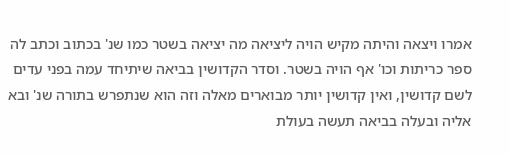אמרו ויצאה והיתה מקיש הויה ליציאה מה יציאה בשטר כמו שנ' בכתוב וכתב לה ספר כריתות וכו' אף הויה בשטר. וסדר הקדושין בביאה שיתיחד עמה בפני עדים לשם קדושין, ואין קדושין יותר מבוארים מאלה וזה הוא שנתפרש בתורה שנ' ובא אליה ובעלה בביאה תעשה בעולת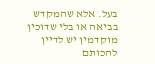בעל. אלא שהמקדש בביאה או בלי שדוכין מוקדמין יש לדיין להכותם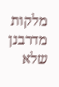מלקות מדרבנן שלא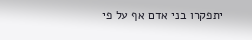יתפקרו בני אדם אף על פי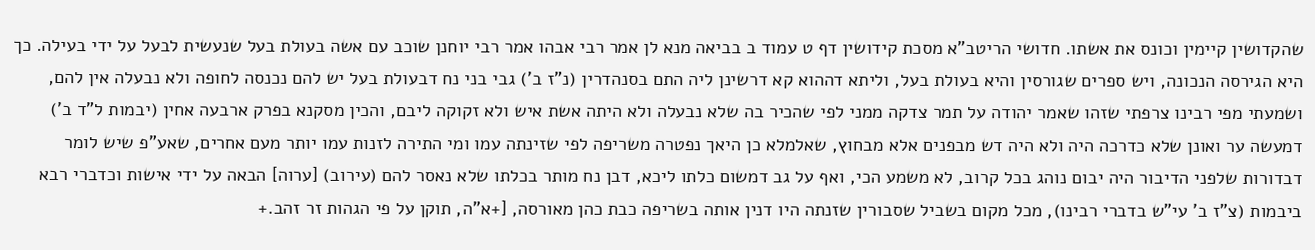שהקדושין קיימין וכונס את אשתו. חדושי הריטב"א מסכת קידושין דף ט עמוד ב בביאה מנא לן אמר רבי אבהו אמר רבי יוחנן שוכב עם אשה בעולת בעל שנעשית לבעל על ידי בעילה. כך היא הגירסה הנכונה, ויש ספרים שגורסין והיא בעולת בעל, וליתא דההוא קא דרשינן ליה התם בסנהדרין (נ"ז ב') גבי בני נח דבעולת בעל יש להם נכנסה לחופה ולא נבעלה אין להם, ושמעתי מפי רבינו צרפתי שזהו שאמר יהודה על תמר צדקה ממני לפי שהכיר בה שלא נבעלה ולא היתה אשת איש ולא זקוקה ליבם, והכין מסקנא בפרק ארבעה אחין (יבמות ל"ד ב') דמעשה ער ואונן שלא כדרכה היה ולא היה דש מבפנים אלא מבחוץ, שאלמלא כן היאך נפטרה משריפה לפי שזינתה עמו ומי התירה לזנות עמו יותר מעם אחרים, שאע"פ שיש לומר דבדורות שלפני הדיבור היה יבום נוהג בכל קרוב, לא משמע הכי, ואף על גב דמשום כלתו ליכא, דבן נח מותר בכלתו שלא נאסר להם (עירוב) [ערוה] הבאה על ידי אישות וכדברי רבא ביבמות (צ"ז ב' עי"ש בדברי רבינו), מכל מקום בשביל שסבורין שזנתה היו דנין אותה בשריפה כבת כהן מאורסה, [+א"ה, תוקן על פי הגהות זר זהב.+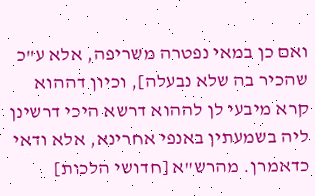ואם כן במאי נפטרה משריפה, אלא ע"כ שהכיר בה שלא נבעלה], וכיון דההוא קרא מיבעי לן לההוא דרשא היכי דרשינן ליה בשמעתין באנפי אחרינא, אלא ודאי כדאמרן. מהרש"א [חדושי הלכות]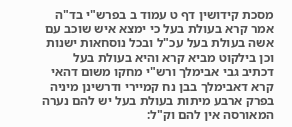מסכת קידושין דף ט עמוד ב בפרש"י בד"ה אמר קרא בעולת בעל כי ימצא איש שוכב עם אשה בעולת בעל עכ"ל ובכל נוסחאות ישנות וכן בילקוט מביא קרא והיא בעולת בעל דכתיב גבי אבימלך ורש"י מחקו משום דהאי קרא דאבימלך בבן נח קמיירי ודרשינן מיניה בפרק ארבע מיתות בעולת בעל יש להם נערה המאורסה אין להם וק"ל: